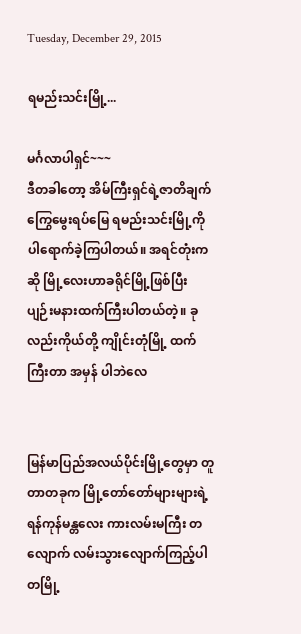Tuesday, December 29, 2015

ရမည်းသင်းမြို့...

မင်္ဂလာပါရှင်~~~
ဒီတခါတော့ အိမ်ကြီးရှင်ရဲ့ဇာတိချက်ကြွေမွေးရပ်မြေ ရမည်းသင်းမြို့ကိုပါရောက်ခဲ့ကြပါတယ်။ အရင်တုံးက ဆို မြို့လေးဟာခရိုင်မြို့ဖြစ်ပြီး ပျဉ်းမနားထက်ကြီးပါတယ်တဲ့။ ခုလည်းကိုယ်တို့ ကျိုင်းတုံမြို့ ထက် ကြီးတာ အမှန် ပါဘဲလေ


မြန်မာပြည်အလယ်ပိုင်းမြို့တွေမှာ တူတာတခုက မြို့တော်တော်များများရဲ့ ရန်ကုန်မန္တလေး ကားလမ်းမကြီး တလျောက် လမ်းသွားလျောက်ကြည့်ပါ တမြို့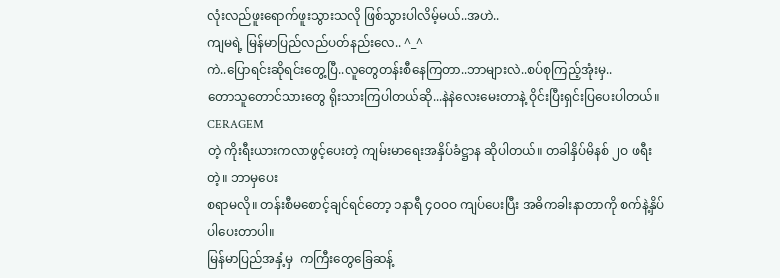လုံးလည်ဖူးရောက်ဖူးသွားသလို ဖြစ်သွားပါလိမ့်မယ်..အဟဲ..
ကျမရဲ့ မြန်မာပြည်လည်ပတ်နည်းလေ.. ^_^
ကဲ..ပြောရင်းဆိုရင်းတွေ့ပြီ..လူတွေတန်းစီနေကြတာ..ဘာများလဲ..စပ်စုကြည့်အုံးမှ..
တောသူတောင်သားတွေ ရိုးသားကြပါတယ်ဆို...နဲနဲလေးမေးတာနဲ့ ဝိုင်းပြီးရှင်းပြပေးပါတယ်။ CERAGEM
တဲ့ ကိုးရီးယားကလာဖွင့်ပေးတဲ့ ကျမ်းမာရေးအနှိပ်ခံဋ္ဌာန ဆိုပါတယ်။ တခါနှိပ်မိနစ် ၂ဝ ဖရီးတဲ့။ ဘာမှပေး
စရာမလို။ တန်းစီမစောင့်ချင်ရင်တော့ ၁နာရီ ၄ဝဝဝ ကျပ်ပေးပြီး အဓိကခါးနာတာကို စက်နဲ့နှိပ်ပါပေးတာပါ။
မြန်မာပြည်အနှံ့မှ  ကကြီးတွေခြေဆန့်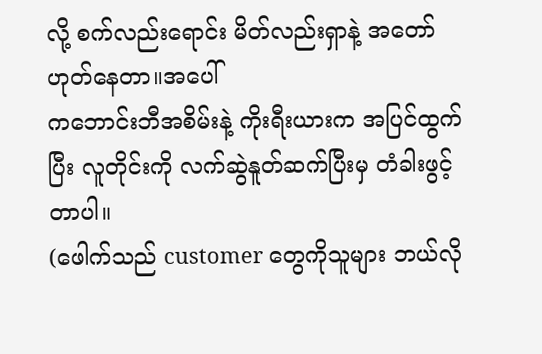လို့ စက်လည်းရောင်း မိတ်လည်းရှာနဲ့ အတော်ဟုတ်နေတာ။အပေါ်
ကဘောင်းဘီအစိမ်းနဲ့ ကိုးရီးယားက အပြင်ထွက်ပြီး လူတိုင်းကို လက်ဆွဲနူတ်ဆက်ပြီးမှ တံခါးဖွင့်တာပါ။
(ဖေါက်သည် customer တွေကိုသူများ ဘယ်လို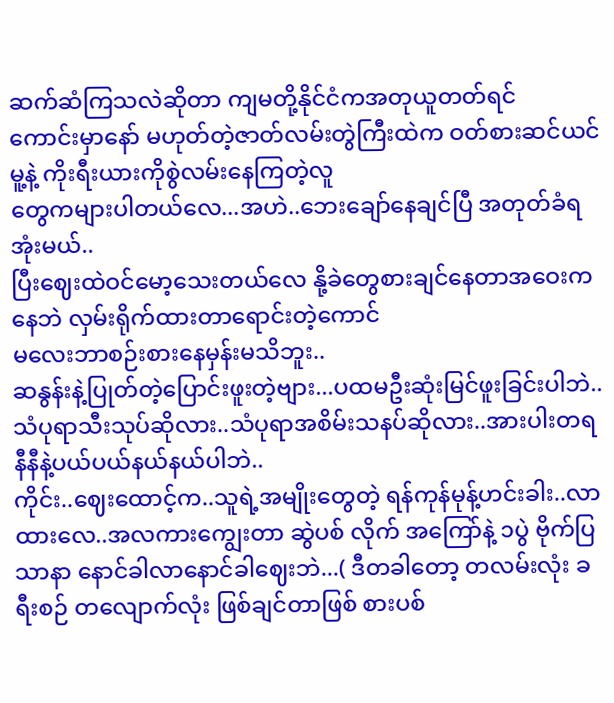ဆက်ဆံကြသလဲဆိုတာ ကျမတို့နိုင်ငံကအတုယူတတ်ရင်
ကောင်းမှာနော် မဟုတ်တဲ့ဇာတ်လမ်းတွဲကြီးထဲက ဝတ်စားဆင်ယင်မူ့နဲ့ ကိုးရီးယားကိုစွဲလမ်းနေကြတဲ့လူ
တွေကများပါတယ်လေ...အဟဲ..ဘေးချော်နေချင်ပြီ အတုတ်ခံရအုံးမယ်..
ပြီးဈေးထဲဝင်မော့သေးတယ်လေ နို့ခဲတွေစားချင်နေတာအဝေးကနေဘဲ လှမ်းရိုက်ထားတာရောင်းတဲ့ကောင်
မလေးဘာစဉ်းစားနေမှန်းမသိဘူး..
ဆနွန်းနဲ့ပြုတ်တဲ့ပြောင်းဖူးတဲ့ဗျား...ပထမဦးဆုံးမြင်ဖူးခြင်းပါဘဲ..
သံပုရာသီးသုပ်ဆိုလား..သံပုရာအစိမ်းသနပ်ဆိုလား..အားပါးတရ နီနီနဲ့ပယ်ပယ်နယ်နယ်ပါဘဲ..
ကိုင်း..ဈေးထောင့်က..သူရဲ့အမျိုးတွေတဲ့ ရန်ကုန်မုန့်ဟင်းခါး..လာထားလေ..အလကားကျွေးတာ ဆွဲပစ် လိုက် အကြော်နဲ့ ၁ပွဲ ဗိုက်ပြသာနာ နောင်ခါလာနောင်ခါဈေးဘဲ...( ဒီတခါတော့ တလမ်းလုံး ခရီးစဉ် တလျောက်လုံး ဖြစ်ချင်တာဖြစ် စားပစ်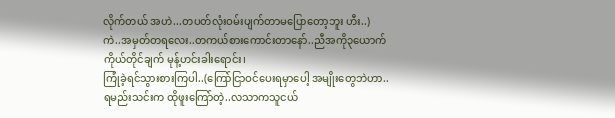လိုက်တယ် အဟဲ...တပတ်လုံးဝမ်းပျက်တာမပြောတော့ဘူး ဟီး..)
ကဲ..အမှတ်တရလေး..တကယ်စားကောင်းတာနော်..ညီအကို၃ယောက် ကိုယ်တိုင်ချက် မုန့်ဟင်းခါးရောင်း၊
ကြုံခဲ့ရင်သွားစားကြပါ..(ကြော်ငြာဝင်ပေးရမှာပေါ့ အမျိုးတွေဘဲဟာ..
ရမည်းသင်းက ထိုဖူးကြော်တဲ့..လသာကသူငယ်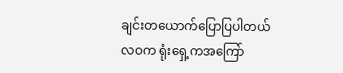ချင်းတယောက်ပြောပြပါတယ် လဝက ရုံးရှေ့ကအကြော်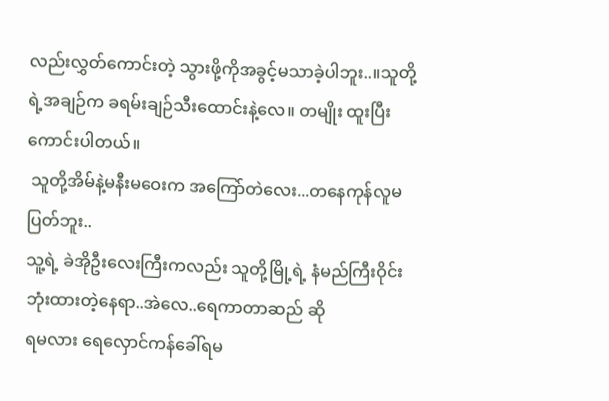လည်းလွှတ်ကောင်းတဲ့ သွားဖို့ကိုအခွင့်မသာခဲ့ပါဘူး..။သူတို့ရဲ့အချဉ်က ခရမ်းချဉ်သီးထောင်းနဲ့လေ။ တမျိုး ထူးပြီးကောင်းပါတယ်။
 သူတို့အိမ်နဲ့မနီးမဝေးက အကြော်တဲလေး...တနေကုန်လူမပြတ်ဘူး..
သူ့ရဲ့ ခဲအိုဦးလေးကြီးကလည်း သူတို့မြို့ရဲ့ နံမည်ကြီးဝိုင်းဘုံးထားတဲ့နေရာ..အဲလေ..ရေကာတာဆည် ဆို
ရမလား ရေလှောင်ကန်ခေါ်ရမ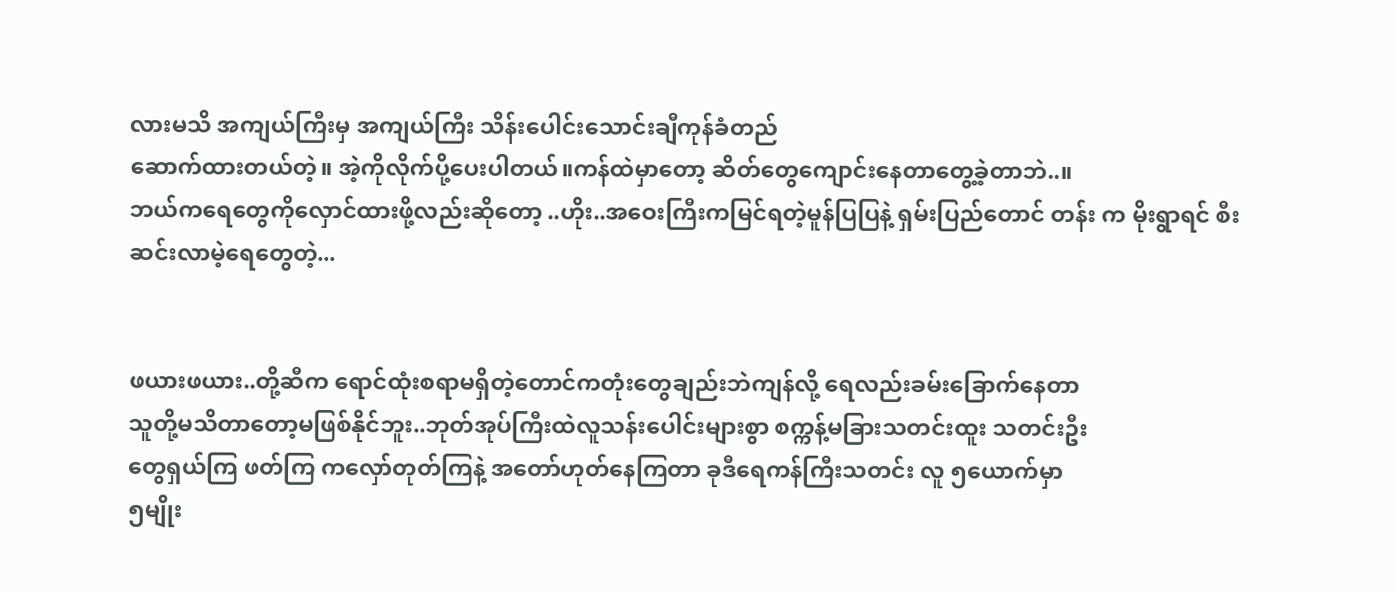လားမသိ အကျယ်ကြီးမှ အကျယ်ကြီး သိန်းပေါင်းသောင်းချီကုန်ခံတည်
ဆောက်ထားတယ်တဲ့။ အဲ့ကိုလိုက်ပို့ပေးပါတယ်။ကန်ထဲမှာတော့ ဆိတ်တွေကျောင်းနေတာတွေ့ခဲ့တာဘဲ..။
ဘယ်ကရေတွေကိုလှောင်ထားဖို့လည်းဆိုတော့ ..ဟိုး..အဝေးကြီးကမြင်ရတဲ့မူန်ပြပြနဲ့ ရှမ်းပြည်တောင် တန်း က မိုးရွာရင် စီးဆင်းလာမဲ့ရေတွေတဲ့...


ဖယားဖယား..တို့ဆီက ရောင်ထုံးစရာမရှိတဲ့တောင်ကတုံးတွေချည်းဘဲကျန်လို့ ရေလည်းခမ်းခြောက်နေတာ
သူတို့မသိတာတော့မဖြစ်နိုင်ဘူး..ဘုတ်အုပ်ကြီးထဲလူသန်းပေါင်းများစွာ စက္ကန့်မခြားသတင်းထူး သတင်းဦး
တွေရှယ်ကြ ဖတ်ကြ ကလှော်တုတ်ကြနဲ့ အတော်ဟုတ်နေကြတာ ခုဒီရေကန်ကြီးသတင်း လူ ၅ယောက်မှာ
၅မျိုး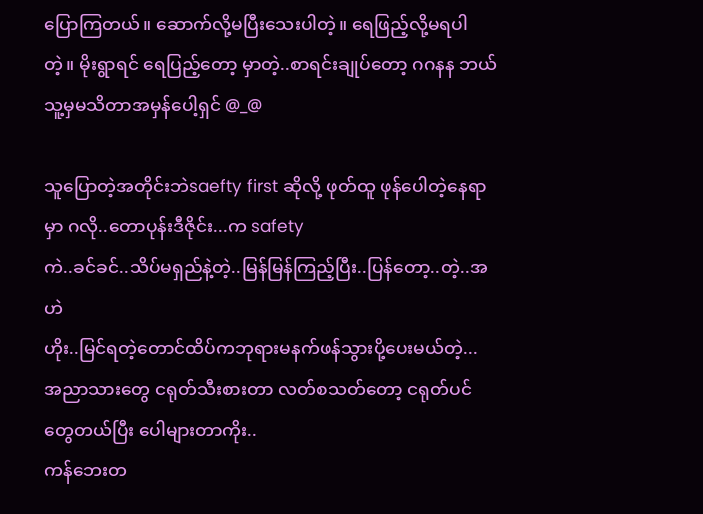ပြောကြတယ်။ ဆောက်လို့မပြီးသေးပါတဲ့။ ရေဖြည့်လို့မရပါတဲ့။ မိုးရွာရင် ရေပြည့်တော့ မှာတဲ့..စာရင်းချုပ်တော့ ဂဂနန ဘယ်သူ့မှမသိတာအမှန်ပေါ့ရှင် @_@

သူပြောတဲ့အတိုင်းဘဲsaefty first ဆိုလို့ ဖုတ်ထူ ဖုန်ပေါတဲ့နေရာမှာ ဂလို..တောပုန်းဒီဇိုင်း...က safety
ကဲ..ခင်ခင်..သိပ်မရှည်နဲ့တဲ့..မြန်မြန်ကြည့်ပြီး..ပြန်တော့..တဲ့..အဟဲ
ဟိုး..မြင်ရတဲ့တောင်ထိပ်ကဘုရားမနက်ဖန်သွားပို့ပေးမယ်တဲ့...
အညာသားတွေ ငရုတ်သီးစားတာ လတ်စသတ်တော့ ငရုတ်ပင်တွေတယ်ပြီး ပေါများတာကိုး..
ကန်ဘေးတ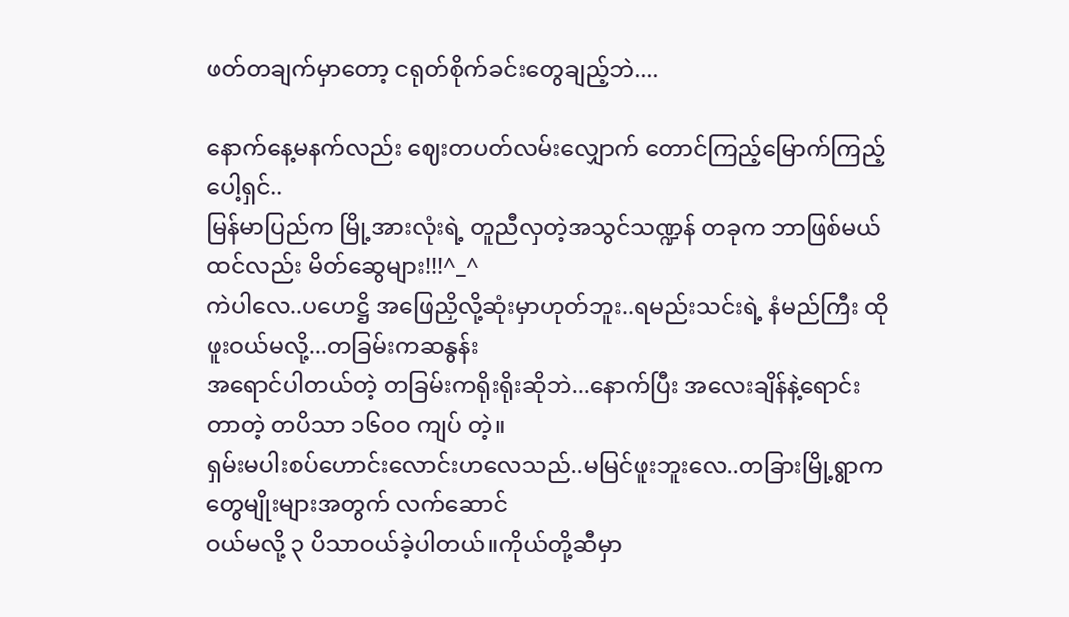ဖတ်တချက်မှာတော့ ငရုတ်စိုက်ခင်းတွေချည့်ဘဲ....

နောက်နေ့မနက်လည်း ဈေးတပတ်လမ်းလျှောက် တောင်ကြည့်မြောက်ကြည့် ပေါ့ရှင်..
မြန်မာပြည်က မြို့အားလုံးရဲ့ တူညီလှတဲ့အသွင်သဏ္ဍန် တခုက ဘာဖြစ်မယ်ထင်လည်း မိတ်ဆွေများ!!!^_^
ကဲပါလေ..ပဟေဋ္ဌိ အဖြေညှိလို့ဆုံးမှာဟုတ်ဘူး..ရမည်းသင်းရဲ့ နံမည်ကြီး ထိုဖူးဝယ်မလို့...တခြမ်းကဆနွန်း
အရောင်ပါတယ်တဲ့ တခြမ်းကရိုးရိုးဆိုဘဲ...နောက်ပြီး အလေးချိန်နဲ့ရောင်းတာတဲ့ တပိသာ ၁၆ဝဝ ကျပ် တဲ့။
ရှမ်းမပါးစပ်ဟောင်းလောင်းဟလေသည်..မမြင်ဖူးဘူးလေ..တခြားမြို့ရွာက တွေမျိုးများအတွက် လက်ဆောင်
ဝယ်မလို့ ၃ ပိသာဝယ်ခဲ့ပါတယ်။ကိုယ်တို့ဆီမှာ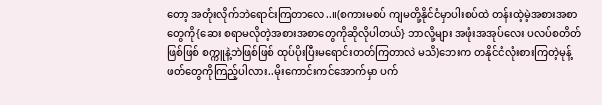တော့ အတုံးလိုက်ဘဲရောင်းကြတာလေ..။(စကားမစပ် ကျမတို့နိုင်ငံမှာပါးစပ်ထဲ တန်းထဲ့မဲ့အစားအစာတွေကို{ဆေး စရာမလိုတဲ့အစားအစာတွေကိုဆိုလိုပါတယ်} ဘာလို့များ အဖုံးအအုပ်လေး ပလပ်စတိတ်ဖြစ်ဖြစ် စက္ကူနဲ့ဘဲဖြစ်ဖြစ် ထုပ်ပိုးပြီးမရောင်းတတ်ကြတာလဲ မသိ)ဘေးက တနိုင်ငံလုံးစားကြတဲ့မုန့်ဖတ်တွေကိုကြည့်ပါလား..မိုးကောင်းကင်အောက်မှာ ပက်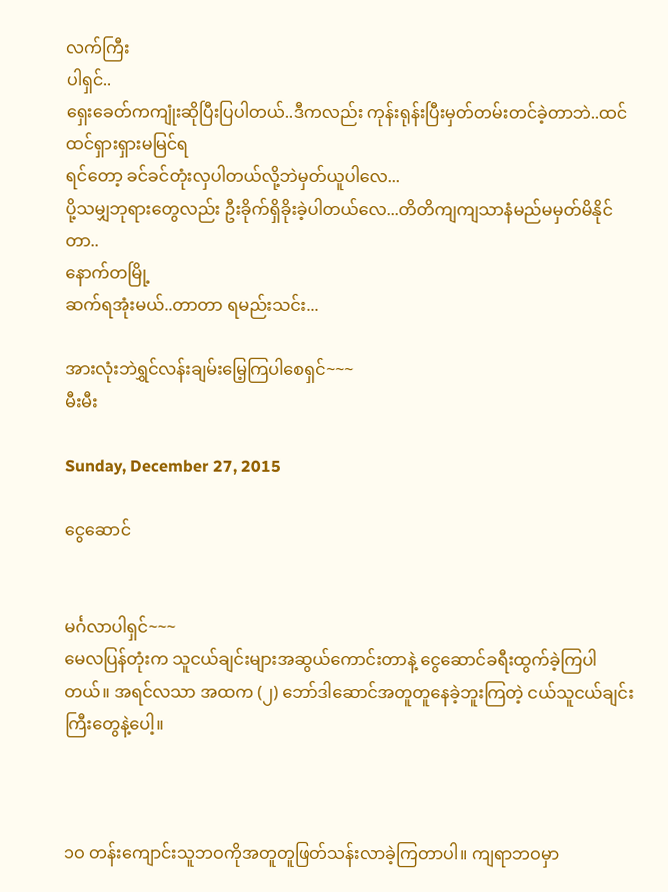လက်ကြီး
ပါရှင်..
ရှေးခေတ်ကကျုံးဆိုပြီးပြပါတယ်..ဒီကလည်း ကုန်းရုန်းပြီးမှတ်တမ်းတင်ခဲ့တာဘဲ..ထင်ထင်ရှားရှားမမြင်ရ
ရင်တော့ ခင်ခင်တုံးလှပါတယ်လို့ဘဲမှတ်ယူပါလေ...
ပို့သမျှဘုရားတွေလည်း ဦးခိုက်ရှိခိုးခဲ့ပါတယ်လေ...တိတိကျကျသာနံမည်မမှတ်မိနိုင်တာ..
နောက်တမြို့
ဆက်ရအုံးမယ်..တာတာ ရမည်းသင်း...

အားလုံးဘဲရွှင်လန်းချမ်းမြေ့ကြပါစေရှင်~~~
မီးမီး

Sunday, December 27, 2015

ငွေဆောင်


မင်္ဂလာပါရှင်~~~
မေလပြန်တုံးက သူငယ်ချင်းများအဆွယ်ကောင်းတာနဲ့ ငွေဆောင်ခရီးထွက်ခဲ့ကြပါတယ်။ အရင်လသာ အထက (၂) ဘော်ဒါဆောင်အတူတူနေခဲ့ဘူးကြတဲ့ ငယ်သူငယ်ချင်းကြီးတွေနဲ့ပေါ့။



၁ဝ တန်းကျောင်းသူဘဝကိုအတူတူဖြတ်သန်းလာခဲ့ကြတာပါ။ ကျရာဘဝမှာ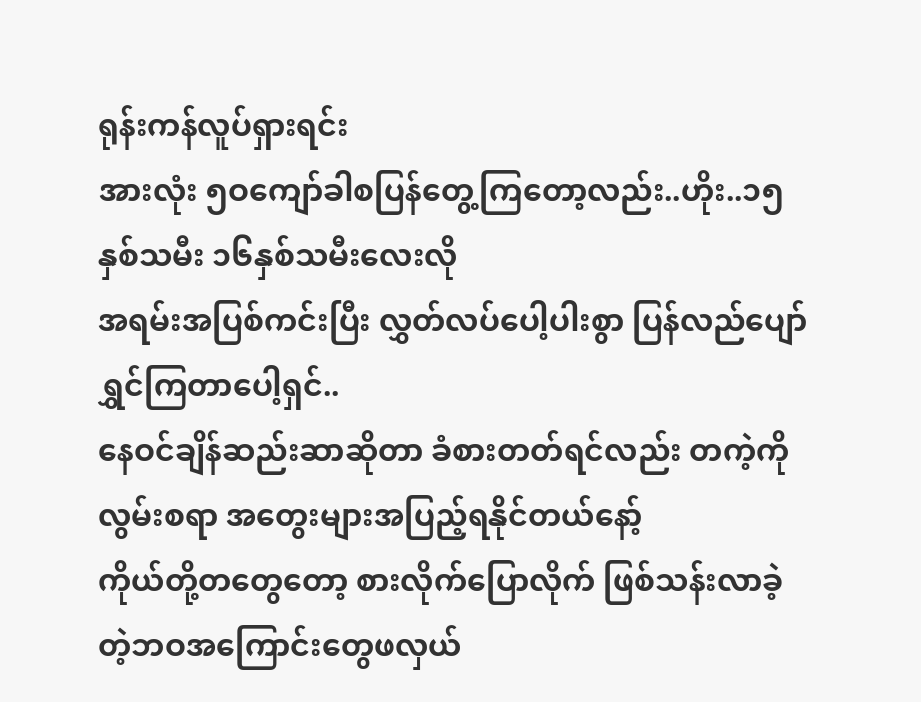ရုန်းကန်လူပ်ရှားရင်း
အားလုံး ၅ဝကျော်ခါစပြန်တွေ့ကြတော့လည်း..ဟိုး..၁၅နှစ်သမီး ၁၆နှစ်သမီးလေးလို
အရမ်းအပြစ်ကင်းပြီး လွှတ်လပ်ပေါ့ပါးစွာ ပြန်လည်ပျော်ရွှင်ကြတာပေါ့ရှင်..
နေဝင်ချိန်ဆည်းဆာဆိုတာ ခံစားတတ်ရင်လည်း တကဲ့ကို လွမ်းစရာ အတွေးများအပြည့်ရနိုင်တယ်နော့်
ကိုယ်တို့တတွေတော့ စားလိုက်ပြောလိုက် ဖြစ်သန်းလာခဲ့တဲ့ဘဝအကြောင်းတွေဖလှယ်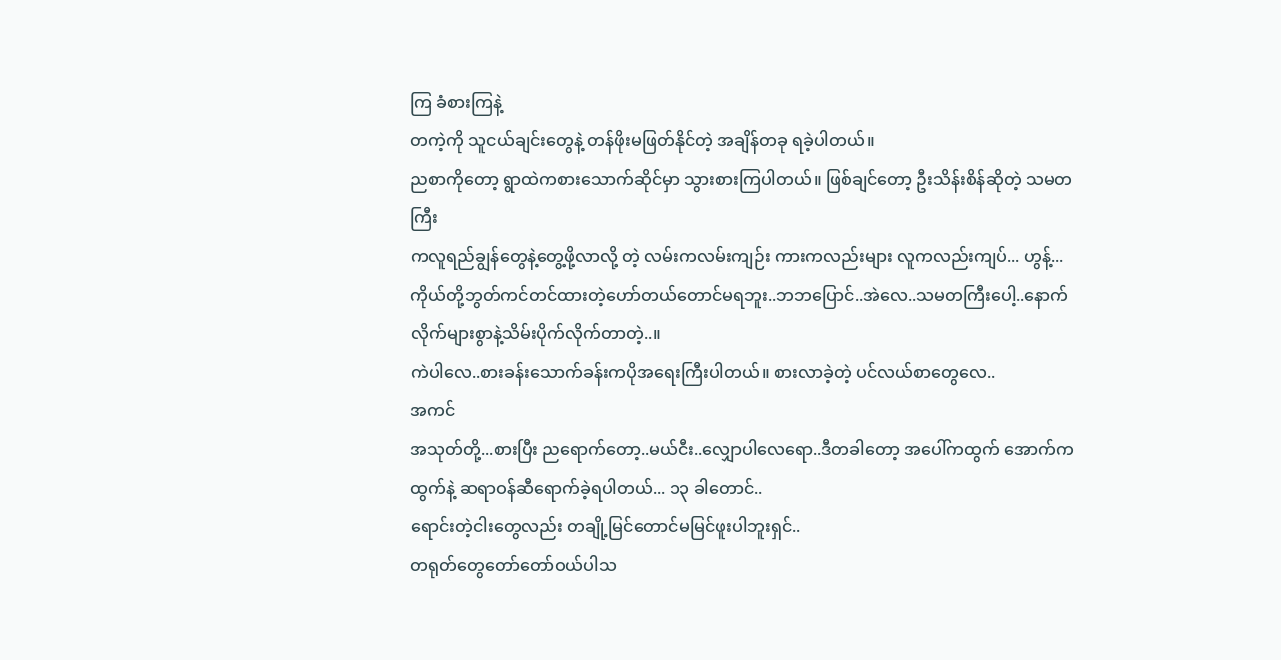ကြ ခံစားကြနဲ့
တကဲ့ကို သူငယ်ချင်းတွေနဲ့ တန်ဖိုးမဖြတ်နိုင်တဲ့ အချိန်တခု ရခဲ့ပါတယ်။
ညစာကိုတော့ ရွာထဲကစားသောက်ဆိုင်မှာ သွားစားကြပါတယ်။ ဖြစ်ချင်တော့ ဦးသိန်းစိန်ဆိုတဲ့ သမတကြီး
ကလူရည်ချွန်တွေနဲ့တွေ့ဖို့လာလို့ တဲ့ လမ်းကလမ်းကျဉ်း ကားကလည်းများ လူကလည်းကျပ်... ဟွန့်...
ကိုယ်တို့ဘွတ်ကင်တင်ထားတဲ့ဟော်တယ်တောင်မရဘူး..ဘဘပြောင်..အဲလေ..သမတကြီးပေါ့..နောက်
လိုက်များစွာနဲ့သိမ်းပိုက်လိုက်တာတဲ့..။
ကဲပါလေ..စားခန်းသောက်ခန်းကပိုအရေးကြီးပါတယ်။ စားလာခဲ့တဲ့ ပင်လယ်စာတွေလေ..
အကင်
အသုတ်တို့...စားပြီး ညရောက်တော့..မယ်ငီး..လျှောပါလေရော..ဒီတခါတော့ အပေါ်ကထွက် အောက်က ထွက်နဲ့ ဆရာဝန်ဆီရောက်ခဲ့ရပါတယ်... ၁၃ ခါတောင်..
ရောင်းတဲ့ငါးတွေလည်း တချို့မြင်တောင်မမြင်ဖူးပါဘူးရှင်..
တရုတ်တွေတော်တော်ဝယ်ပါသ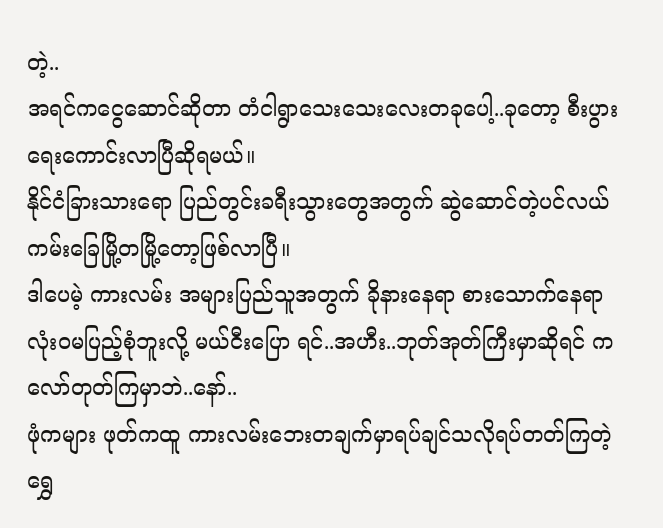တဲ့..
အရင်ကငွေဆောင်ဆိုတာ တံငါရွာသေးသေးလေးတခုပေါ့..ခုတော့ စီးပွားရေးကောင်းလာပြီဆိုရမယ်။
နိုင်ငံခြားသားရော ပြည်တွင်းခရီးသွားတွေအတွက် ဆွဲဆောင်တဲ့ပင်လယ်ကမ်းခြေမြို့တမြို့တော့ဖြစ်လာပြီ။
ဒါပေမဲ့ ကားလမ်း အများပြည်သူအတွက် ခိုနားနေရာ စားသောက်နေရာ လုံးဝမပြည့်စုံဘူးလို့ မယ်ငီးပြော ရင်..အဟီး..ဘုတ်အုတ်ကြီးမှာဆိုရင် ကလော်တုတ်ကြမှာဘဲ..နော်..
ဖုံကများ ဖုတ်ကထူ ကားလမ်းဘေးတချက်မှာရပ်ချင်သလိုရပ်တတ်ကြတဲ့ ရွှေ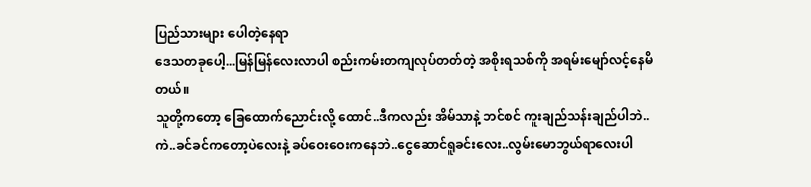ပြည်သားများ ပေါတဲ့နေရာ
ဒေသတခုပေါ့...မြန်မြန်လေးလာပါ စည်းကမ်းတကျလုပ်တတ်တဲ့ အစိုးရသစ်ကို အရမ်းမျော်လင့်နေမိတယ်။
သူတို့ကတော့ ခြေထောက်ညောင်းလို့ ထောင်..ဒီကလည်း အိမ်သာနဲ့ ဘင်စင် ကူးချည်သန်းချည်ပါဘဲ..
ကဲ..ခင်ခင်ကတော့ပဲလေးနဲ့ ခပ်ဝေးဝေးကနေဘဲ..ငွေဆောင်ရူခင်းလေး..လွမ်းမောဘွယ်ရာလေးပါ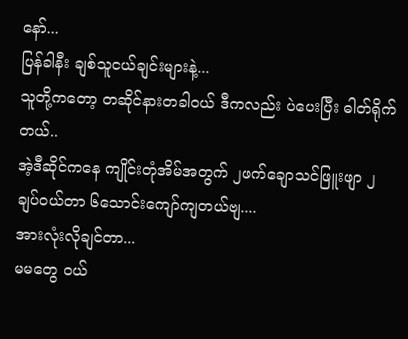နော်...
ပြန်ခါနီး ချစ်သူငယ်ချင်းများနဲ့...
သူတို့ကတော့ တဆိုင်နားတခါဝယ် ဒီကလည်း ပဲပေးပြီး ဓါတ်ရိုက်တယ်..
အဲ့ဒီဆိုင်ကနေ ကျိုင်းတုံအိမ်အတွက် ၂ဖက်ချောသင်ဖြူးဖျာ ၂ချပ်ဝယ်တာ ၆သောင်းကျော်ကျတယ်ဗျ....
အားလုံးလိုချင်တာ...
မမတွေ ဝယ်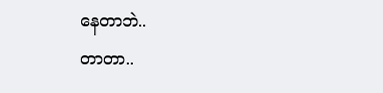နေတာဘဲ..
တာတာ..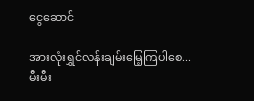ငွေဆောင်

အားလုံးရွှင်လန်းချမ်းမြေ့ကြပါစေ...
မီးမီး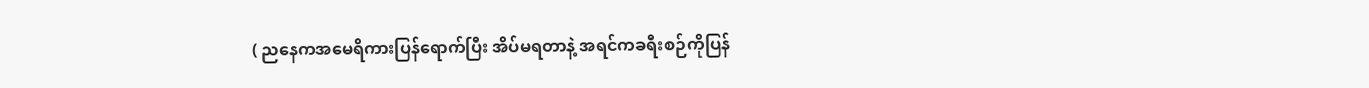( ညနေကအမေရိကားပြန်ရောက်ပြီး အိပ်မရတာနဲ့ အရင်ကခရီးစဉ်ကိုပြန်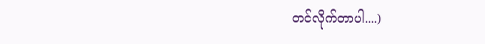တင်လိုက်တာပါ....)